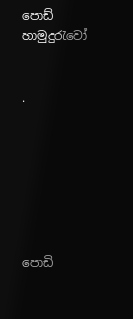පොඩ් හාමුදුරැවෝ


.







පොඩි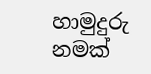හාමුදුරු නමක්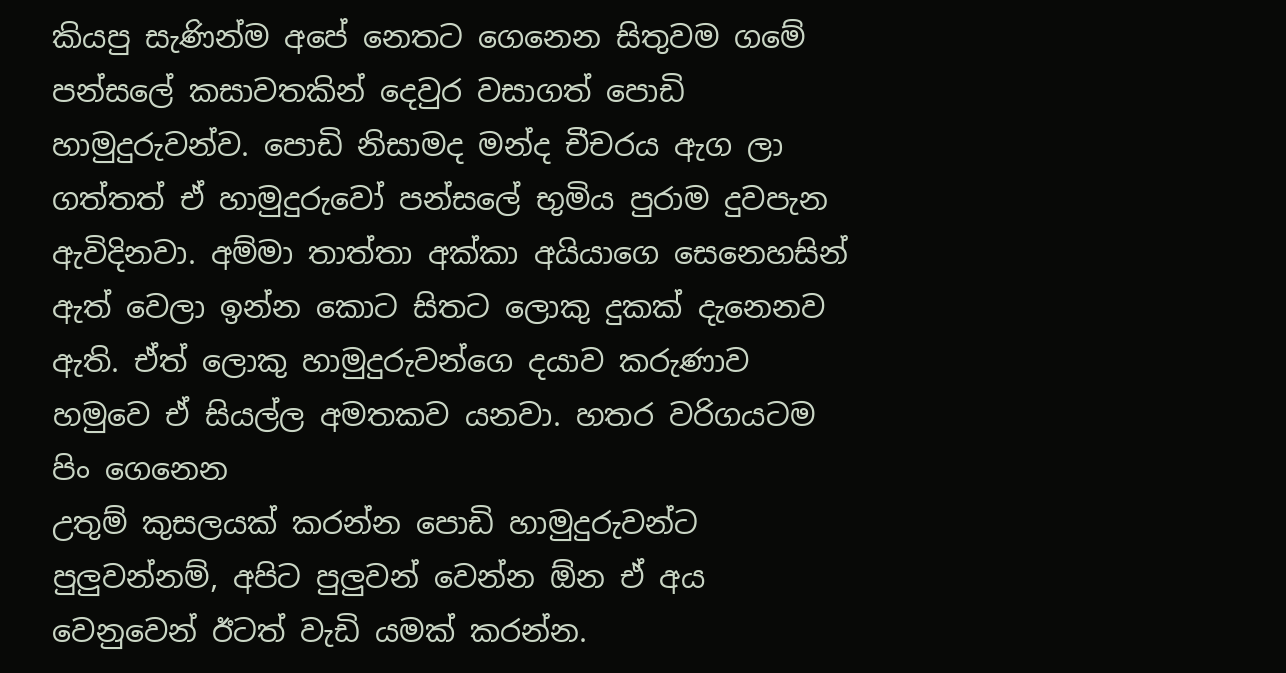කියපු සැණින්ම අපේ නෙතට ගෙනෙන සිතුවම ගමේ පන්සලේ කසාවතකින් දෙවුර වසාගත් පොඩි හාමුදුරුවන්ව. පොඩි නිසාමද මන්ද චීචරය ඇග ලා ගත්තත් ඒ හාමුදුරුවෝ පන්සලේ භුමිය පුරාම දුවපැන ඇවිදිනවා. අම්මා තාත්තා අක්කා අයියාගෙ සෙනෙහසින් ඇත් වෙලා ඉන්න කොට සිතට ලොකු දුකක් දැනෙනව ඇති. ඒත් ලොකු හාමුදුරුවන්ගෙ දයාව කරුණාව හමුවෙ ඒ සියල්ල අමතකව යනවා. හතර වරිගයටම පිං ගෙනෙන
උතුම් කුසලයක් කරන්න පොඩි හාමුදුරුවන්ට පුලුවන්නම්, අපිට පුලුවන් වෙන්න ඕන ඒ අය වෙනුවෙන් ඊටත් වැඩි යමක් කරන්න.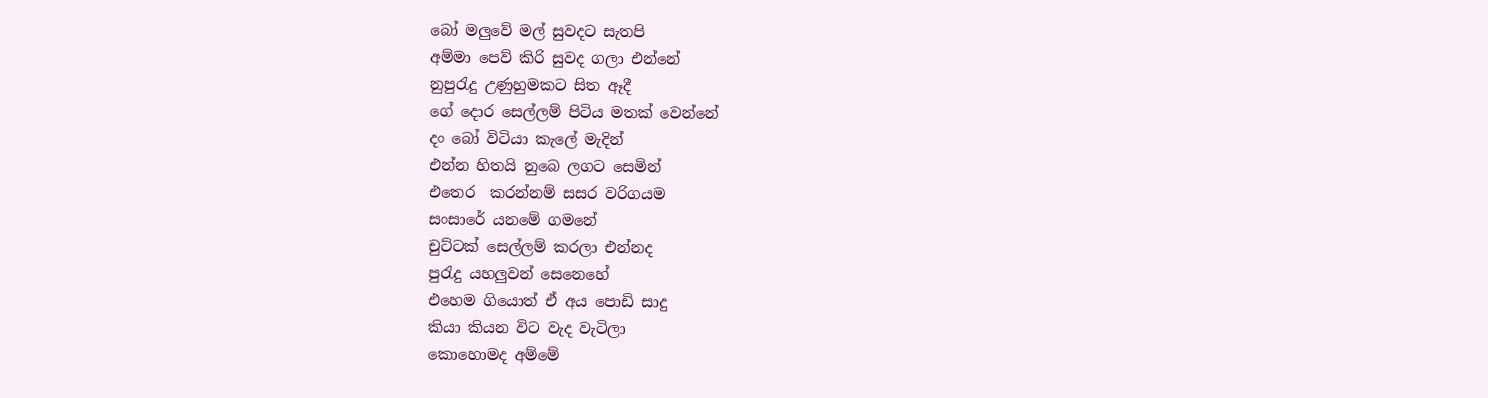බෝ මලුවේ මල් සුවදට සැතපි
අම්මා පෙව් කිරි සුවද ගලා එන්නේ
නුපුරැදු උණුහුමකට සිත ඈදී
ගේ දොර සෙල්ලම් පිටිය මතක් වෙන්නේ
දං බෝ විටියා කැලේ මැදින්
එන්න හිතයි නුබෙ ලගට සෙමින්
එතෙර  කරන්නම් සසර වරිගයම
සංසාරේ යනමේ ගමනේ
චුට්ටක් සෙල්ලම් කරලා එන්නද
පුරැදු යහලුවන් සෙනෙහේ
එහෙම ගියොත් ඒ අය පොඩි සාදු
කියා කියන විට වැද වැටිලා
කොහොමද අම්මේ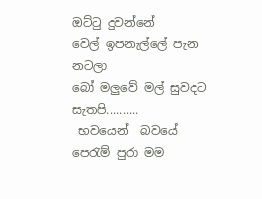ඔට්ටු දුවන්නේ
වෙල් ඉපනැල්ලේ පැන නටලා
බෝ මලුවේ මල් සුවදට සැතපි..........
 භවයෙන්  බවයේ පෙරැම් පුරා මම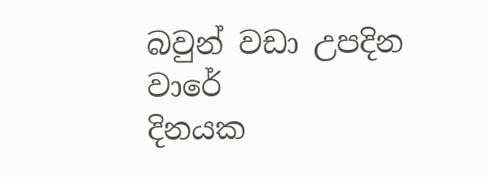බවුන් වඩා උපදින වාරේ
දිනයක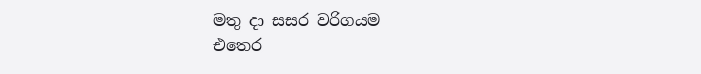මතු දා සසර වරිගයම
එ‍තෙර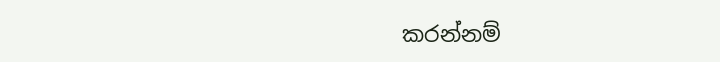කරන්නම්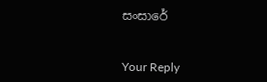සංසාරේ


Your Reply